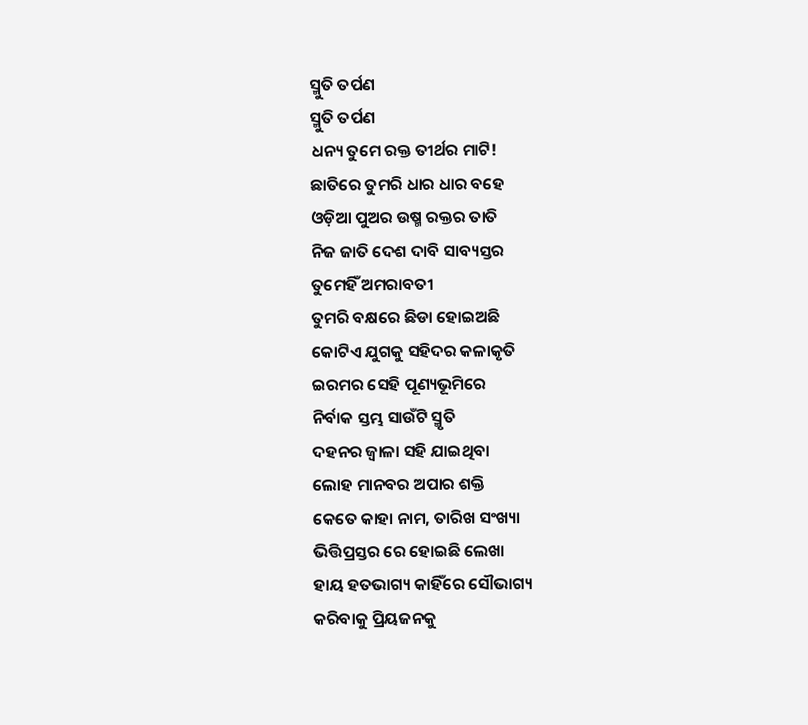ସ୍ମୁତି ତର୍ପଣ
ସ୍ମୁତି ତର୍ପଣ
ଧନ୍ୟ ତୁମେ ରକ୍ତ ତୀର୍ଥର ମାଟି!
ଛାତିରେ ତୁମରି ଧାର ଧାର ବହେ
ଓଡ଼ିଆ ପୁଅର ଉଷ୍ମ ରକ୍ତର ତାତି
ନିଜ ଜାତି ଦେଶ ଦାବି ସାବ୍ୟସ୍ତର
ତୁମେହିଁ ଅମରାବତୀ
ତୁମରି ବକ୍ଷରେ ଛିଡା ହୋଇଅଛି
କୋଟିଏ ଯୁଗକୁ ସହିଦର କଳାକୃତି
ଇରମର ସେହି ପୂଣ୍ୟଭୂମିରେ
ନିର୍ବାକ ସ୍ତମ୍ଭ ସାଉଁଟି ସ୍ମୃତି
ଦହନର ଜ୍ୱାଳା ସହି ଯାଇଥିବା
ଲୋହ ମାନବର ଅପାର ଶକ୍ତି
କେତେ କାହା ନାମ, ତାରିଖ ସଂଖ୍ୟା
ଭିତ୍ତିପ୍ରସ୍ତର ରେ ହୋଇଛି ଲେଖା
ହାୟ ହତଭାଗ୍ୟ କାହିଁରେ ସୌଭାଗ୍ୟ
କରିବାକୁ ପ୍ରିୟଜନକୁ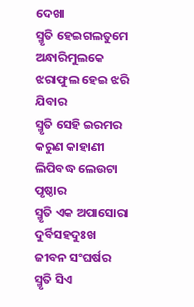ଦେଖା
ସ୍ମୃତି ହେଇଗଲତୁମେ ଅନ୍ଧାରିମୁଲକେ
ଝରାଫୁଲ ହେଇ ଝରି ଯିବାର
ସ୍ମୃତି ସେହି ଇରମର କରୁଣ କାହାଣୀ
ଲିପିବଦ୍ଧ ଲେଉଟା ପୃଷ୍ଠାର
ସ୍ମୃତି ଏକ ଅପାସୋରା ଦୁର୍ବିସହଦୁଃଖ
ଜୀବନ ସଂଘର୍ଷର
ସ୍ମୃତି ସିଏ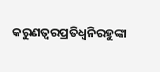କରୁଣତ୍ବରପ୍ରତିଧ୍ୱନିରହୁଙ୍କା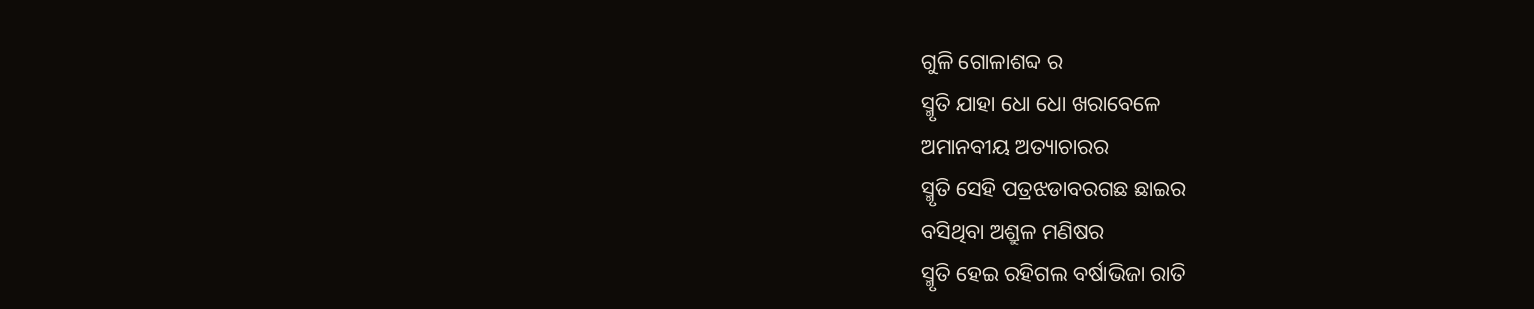ଗୁଳି ଗୋଳାଶବ୍ଦ ର
ସ୍ମୃତି ଯାହା ଧୋ ଧୋ ଖରାବେଳେ
ଅମାନବୀୟ ଅତ୍ୟାଚାରର
ସ୍ମୃତି ସେହି ପତ୍ରଝଡାବରଗଛ ଛାଇର
ବସିଥିବା ଅଶ୍ରୁଳ ମଣିଷର
ସ୍ମୃତି ହେଇ ରହିଗଲ ବର୍ଷାଭିଜା ରାତି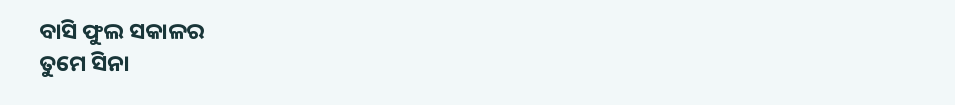ବାସି ଫୁଲ ସକାଳର
ତୁମେ ସିନା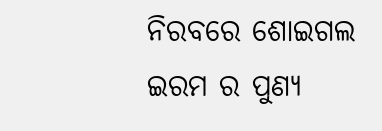ନିରବରେ ଶୋଇଗଲ
ଇରମ ର ପୁଣ୍ୟ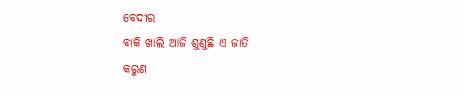ବେଦୀର
ବାକି ଖାଲି ଆଜି ଶୁଣୁଛି ଏ ଜାତି
କରୁଣ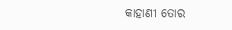କାହାଣୀ ତୋର